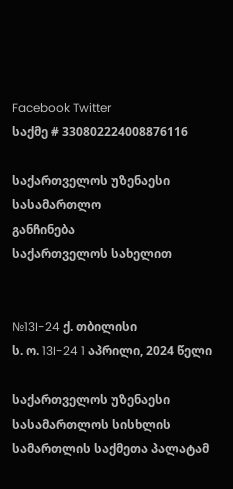Facebook Twitter
საქმე # 330802224008876116

საქართველოს უზენაესი სასამართლო
განჩინება
საქართველოს სახელით


№13I-24 ქ. თბილისი
ს. ო. 13I-24 1 აპრილი, 2024 წელი

საქართველოს უზენაესი სასამართლოს სისხლის სამართლის საქმეთა პალატამ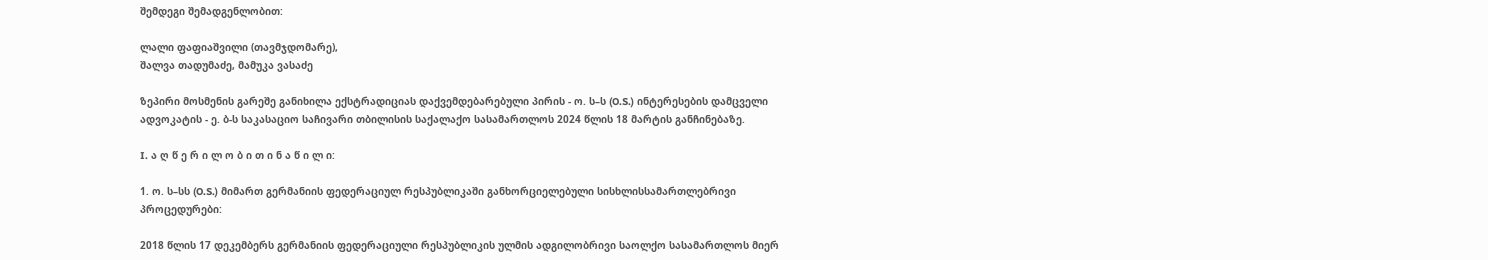შემდეგი შემადგენლობით:

ლალი ფაფიაშვილი (თავმჯდომარე),
შალვა თადუმაძე, მამუკა ვასაძე

ზეპირი მოსმენის გარეშე განიხილა ექსტრადიციას დაქვემდებარებული პირის - ო. ს–ს (O.S.) ინტერესების დამცველი ადვოკატის - ე. ბ-ს საკასაციო საჩივარი თბილისის საქალაქო სასამართლოს 2024 წლის 18 მარტის განჩინებაზე.

I. ა ღ წ ე რ ი ლ ო ბ ი თ ი ნ ა წ ი ლ ი:

1. ო. ს–სს (O.S.) მიმართ გერმანიის ფედერაციულ რესპუბლიკაში განხორციელებული სისხლისსამართლებრივი პროცედურები:

2018 წლის 17 დეკემბერს გერმანიის ფედერაციული რესპუბლიკის ულმის ადგილობრივი საოლქო სასამართლოს მიერ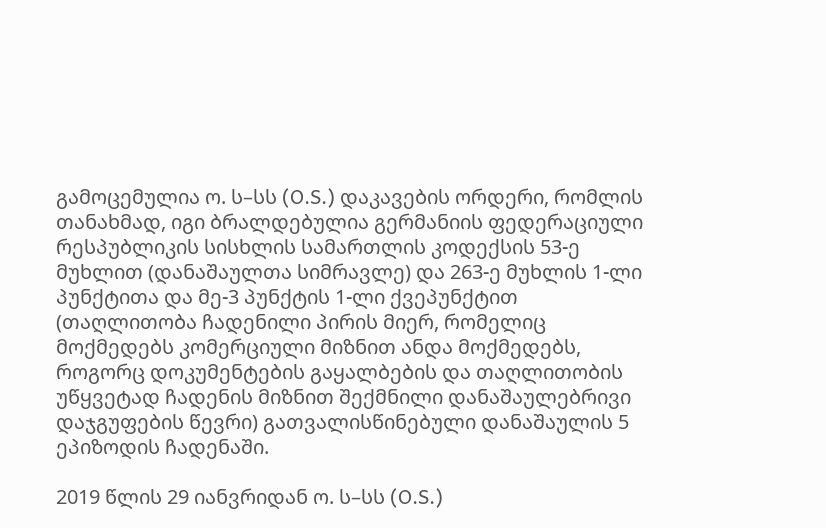გამოცემულია ო. ს–სს (O.S.) დაკავების ორდერი, რომლის თანახმად, იგი ბრალდებულია გერმანიის ფედერაციული რესპუბლიკის სისხლის სამართლის კოდექსის 53-ე მუხლით (დანაშაულთა სიმრავლე) და 263-ე მუხლის 1-ლი პუნქტითა და მე-3 პუნქტის 1-ლი ქვეპუნქტით (თაღლითობა ჩადენილი პირის მიერ, რომელიც მოქმედებს კომერციული მიზნით ანდა მოქმედებს, როგორც დოკუმენტების გაყალბების და თაღლითობის უწყვეტად ჩადენის მიზნით შექმნილი დანაშაულებრივი დაჯგუფების წევრი) გათვალისწინებული დანაშაულის 5 ეპიზოდის ჩადენაში.

2019 წლის 29 იანვრიდან ო. ს–სს (O.S.)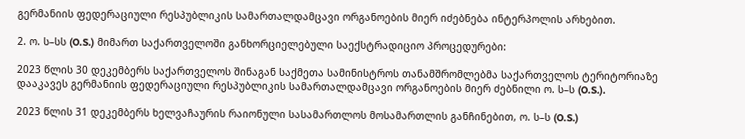გერმანიის ფედერაციული რესპუბლიკის სამართალდამცავი ორგანოების მიერ იძებნება ინტერპოლის არხებით.

2. ო. ს–სს (O.S.) მიმართ საქართველოში განხორციელებული საექსტრადიციო პროცედურები:

2023 წლის 30 დეკემბერს საქართველოს შინაგან საქმეთა სამინისტროს თანამშრომლებმა საქართველოს ტერიტორიაზე დააკავეს გერმანიის ფედერაციული რესპუბლიკის სამართალდამცავი ორგანოების მიერ ძებნილი ო. ს–ს (O.S.).

2023 წლის 31 დეკემბერს ხელვაჩაურის რაიონული სასამართლოს მოსამართლის განჩინებით, ო. ს–ს (O.S.)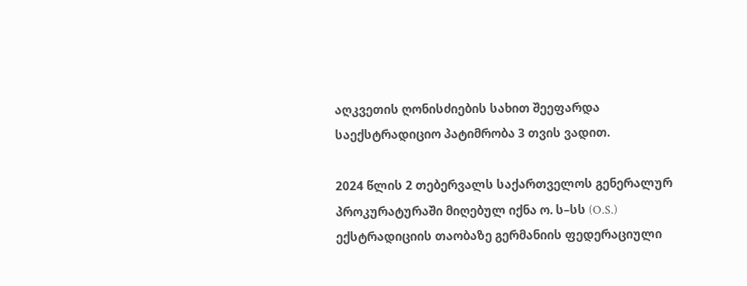აღკვეთის ღონისძიების სახით შეეფარდა საექსტრადიციო პატიმრობა 3 თვის ვადით.

2024 წლის 2 თებერვალს საქართველოს გენერალურ პროკურატურაში მიღებულ იქნა ო. ს–სს (O.S.) ექსტრადიციის თაობაზე გერმანიის ფედერაციული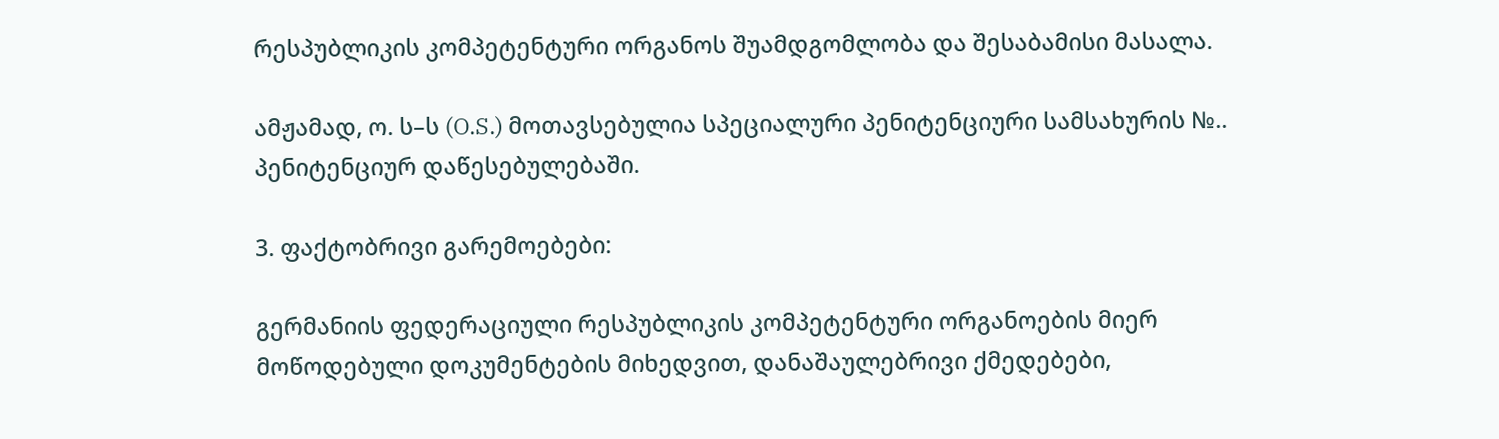რესპუბლიკის კომპეტენტური ორგანოს შუამდგომლობა და შესაბამისი მასალა.

ამჟამად, ო. ს–ს (O.S.) მოთავსებულია სპეციალური პენიტენციური სამსახურის №.. პენიტენციურ დაწესებულებაში.

3. ფაქტობრივი გარემოებები:

გერმანიის ფედერაციული რესპუბლიკის კომპეტენტური ორგანოების მიერ მოწოდებული დოკუმენტების მიხედვით, დანაშაულებრივი ქმედებები,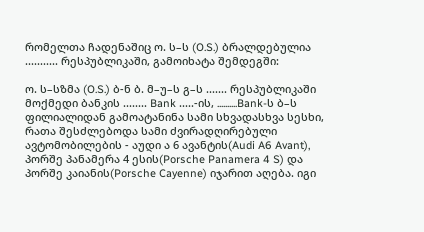რომელთა ჩადენაშიც ო. ს–ს (O.S.) ბრალდებულია ........... რესპუბლიკაში, გამოიხატა შემდეგში:

ო. ს–სზმა (O.S.) ბ-ნ ბ. მ–უ–ს გ–ს ....... რესპუბლიკაში მოქმედი ბანკის ........ Bank .....-ის, ..........Bank-ს ბ–ს ფილიალიდან გამოატანინა სამი სხვადასხვა სესხი, რათა შესძლებოდა სამი ძვირადღირებული ავტომობილების - აუდი ა 6 ავანტის(Audi A6 Avant), პორშე პანამერა 4 ესის(Porsche Panamera 4 S) და პორშე კაიანის(Porsche Cayenne) იჯარით აღება. იგი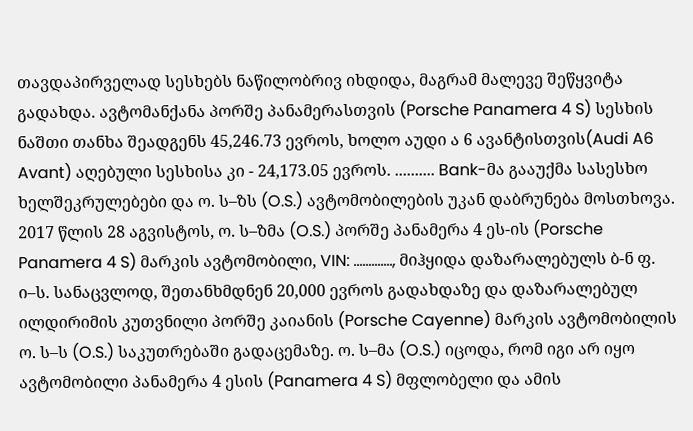თავდაპირველად სესხებს ნაწილობრივ იხდიდა, მაგრამ მალევე შეწყვიტა გადახდა. ავტომანქანა პორშე პანამერასთვის (Porsche Panamera 4 S) სესხის ნაშთი თანხა შეადგენს 45,246.73 ევროს, ხოლო აუდი ა 6 ავანტისთვის(Audi A6 Avant) აღებული სესხისა კი - 24,173.05 ევროს. .......... Bank-მა გააუქმა სასესხო ხელშეკრულებები და ო. ს–ზს (O.S.) ავტომობილების უკან დაბრუნება მოსთხოვა. 2017 წლის 28 აგვისტოს, ო. ს–ზმა (O.S.) პორშე პანამერა 4 ეს-ის (Porsche Panamera 4 S) მარკის ავტომობილი, VIN: ............., მიჰყიდა დაზარალებულს ბ-ნ ფ. ი–ს. სანაცვლოდ, შეთანხმდნენ 20,000 ევროს გადახდაზე და დაზარალებულ ილდირიმის კუთვნილი პორშე კაიანის (Porsche Cayenne) მარკის ავტომობილის ო. ს–ს (O.S.) საკუთრებაში გადაცემაზე. ო. ს–მა (O.S.) იცოდა, რომ იგი არ იყო ავტომობილი პანამერა 4 ესის (Panamera 4 S) მფლობელი და ამის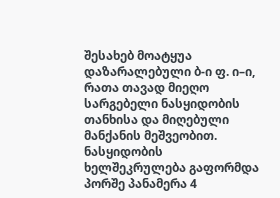შესახებ მოატყუა დაზარალებული ბ-ი ფ. ი–ი, რათა თავად მიეღო სარგებელი ნასყიდობის თანხისა და მიღებული მანქანის მეშვეობით. ნასყიდობის ხელშეკრულება გაფორმდა პორშე პანამერა 4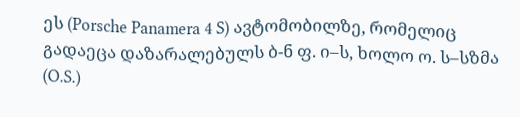ეს (Porsche Panamera 4 S) ავტომობილზე, რომელიც გადაეცა დაზარალებულს ბ-ნ ფ. ი–ს, ხოლო ო. ს–სზმა (O.S.)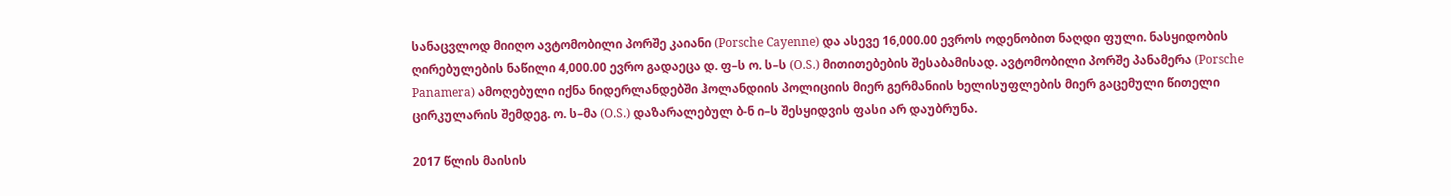სანაცვლოდ მიიღო ავტომობილი პორშე კაიანი (Porsche Cayenne) და ასევე 16,000.00 ევროს ოდენობით ნაღდი ფული. ნასყიდობის ღირებულების ნაწილი 4,000.00 ევრო გადაეცა დ. ფ–ს ო. ს–ს (O.S.) მითითებების შესაბამისად. ავტომობილი პორშე პანამერა (Porsche Panamera) ამოღებული იქნა ნიდერლანდებში ჰოლანდიის პოლიციის მიერ გერმანიის ხელისუფლების მიერ გაცემული წითელი ცირკულარის შემდეგ. ო. ს–მა (O.S.) დაზარალებულ ბ-ნ ი–ს შესყიდვის ფასი არ დაუბრუნა.

2017 წლის მაისის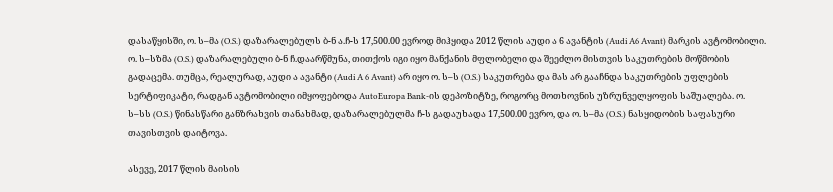დასაწყისში, ო. ს–მა (O.S.) დაზარალებულს ბ-ნ ა.ჩ-ს 17,500.00 ევროდ მიჰყიდა 2012 წლის აუდი ა 6 ავანტის (Audi A6 Avant) მარკის ავტომობილი. ო. ს–სზმა (O.S.) დაზარალებული ბ-ნ ჩ.დაარწმუნა, თითქოს იგი იყო მანქანის მფლობელი და შეეძლო მისთვის საკუთრების მოწმობის გადაცემა. თუმცა, რეალურად, აუდი ა ავანტი (Audi A 6 Avant) არ იყო ო. ს–ს (O.S.) საკუთრება და მას არ გააჩნდა საკუთრების უფლების სერტიფიკატი, რადგან ავტომობილი იმყოფებოდა AutoEuropa Bank-ის დეპოზიტზე, როგორც მოთხოვნის უზრუნველყოფის საშუალება. ო. ს–სს (O.S.) წინასწარი განზრახვის თანახმად, დაზარალებულმა ჩ-ს გადაუხადა 17,500.00 ევრო, და ო. ს–მა (O.S.) ნასყიდობის საფასური თავისთვის დაიტოვა.

ასევე, 2017 წლის მაისის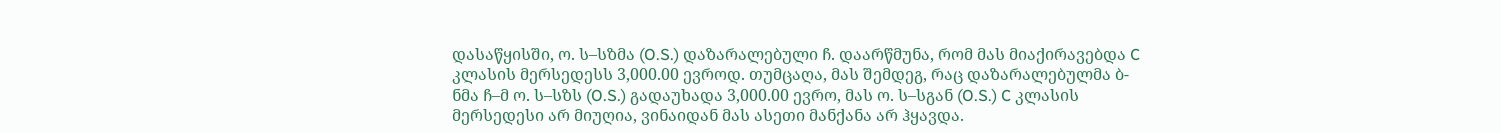დასაწყისში, ო. ს–სზმა (O.S.) დაზარალებული ჩ. დაარწმუნა, რომ მას მიაქირავებდა C კლასის მერსედესს 3,000.00 ევროდ. თუმცაღა, მას შემდეგ, რაც დაზარალებულმა ბ-ნმა ჩ–მ ო. ს–სზს (O.S.) გადაუხადა 3,000.00 ევრო, მას ო. ს–სგან (O.S.) C კლასის მერსედესი არ მიუღია, ვინაიდან მას ასეთი მანქანა არ ჰყავდა.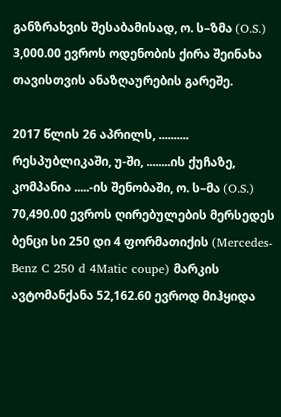განზრახვის შესაბამისად, ო. ს–ზმა (O.S.) 3,000.00 ევროს ოდენობის ქირა შეინახა თავისთვის ანაზღაურების გარეშე.

2017 წლის 26 აპრილს, .......... რესპუბლიკაში, უ-ში, ........ის ქუჩაზე, კომპანია .....-ის შენობაში, ო. ს–მა (O.S.) 70,490.00 ევროს ღირებულების მერსედეს ბენცი სი 250 დი 4 ფორმათიქის (Mercedes-Benz C 250 d 4Matic coupe) მარკის ავტომანქანა 52,162.60 ევროდ მიჰყიდა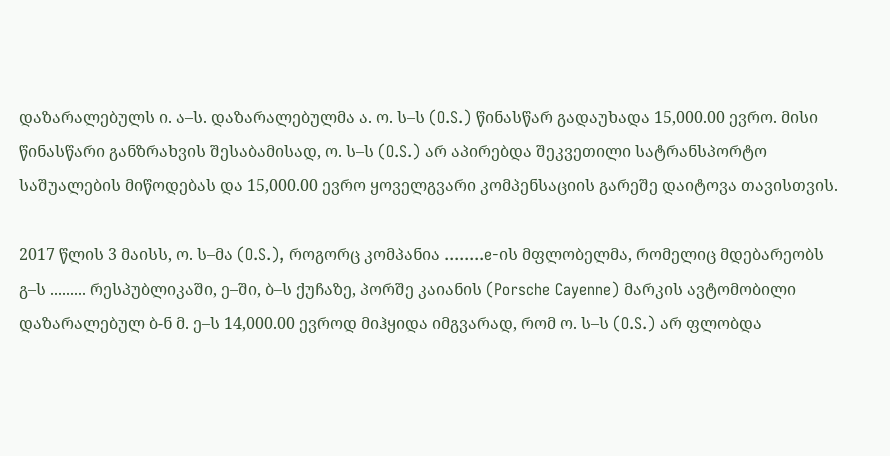დაზარალებულს ი. ა–ს. დაზარალებულმა ა. ო. ს–ს (O.S.) წინასწარ გადაუხადა 15,000.00 ევრო. მისი წინასწარი განზრახვის შესაბამისად, ო. ს–ს (O.S.) არ აპირებდა შეკვეთილი სატრანსპორტო საშუალების მიწოდებას და 15,000.00 ევრო ყოველგვარი კომპენსაციის გარეშე დაიტოვა თავისთვის.

2017 წლის 3 მაისს, ო. ს–მა (O.S.), როგორც კომპანია ........e-ის მფლობელმა, რომელიც მდებარეობს გ–ს ......... რესპუბლიკაში, ე–ში, ბ–ს ქუჩაზე, პორშე კაიანის (Porsche Cayenne) მარკის ავტომობილი დაზარალებულ ბ-ნ მ. ე–ს 14,000.00 ევროდ მიჰყიდა იმგვარად, რომ ო. ს–ს (O.S.) არ ფლობდა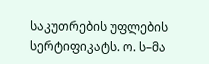საკუთრების უფლების სერტიფიკატს. ო. ს–მა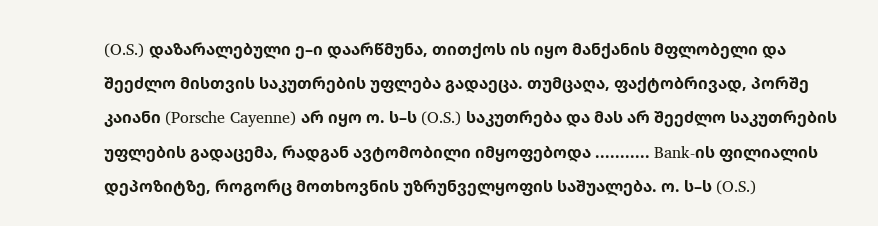(O.S.) დაზარალებული ე–ი დაარწმუნა, თითქოს ის იყო მანქანის მფლობელი და შეეძლო მისთვის საკუთრების უფლება გადაეცა. თუმცაღა, ფაქტობრივად, პორშე კაიანი (Porsche Cayenne) არ იყო ო. ს–ს (O.S.) საკუთრება და მას არ შეეძლო საკუთრების უფლების გადაცემა, რადგან ავტომობილი იმყოფებოდა ........... Bank-ის ფილიალის დეპოზიტზე, როგორც მოთხოვნის უზრუნველყოფის საშუალება. ო. ს–ს (O.S.)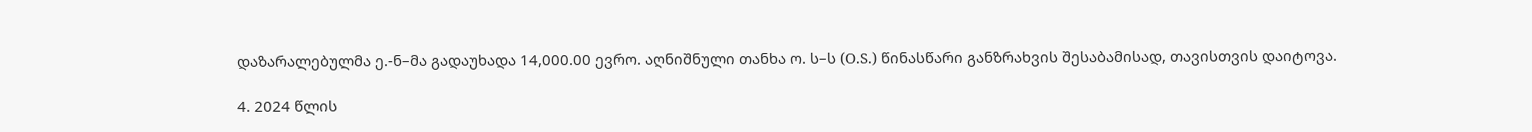დაზარალებულმა ე.-ნ–მა გადაუხადა 14,000.00 ევრო. აღნიშნული თანხა ო. ს–ს (O.S.) წინასწარი განზრახვის შესაბამისად, თავისთვის დაიტოვა.

4. 2024 წლის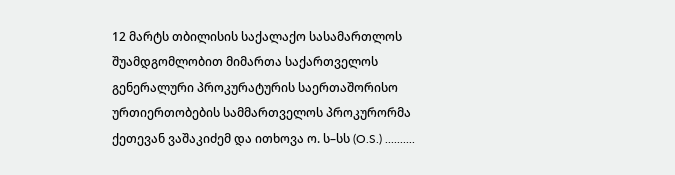12 მარტს თბილისის საქალაქო სასამართლოს შუამდგომლობით მიმართა საქართველოს გენერალური პროკურატურის საერთაშორისო ურთიერთობების სამმართველოს პროკურორმა ქეთევან ვაშაკიძემ და ითხოვა ო. ს–სს (O.S.) ..........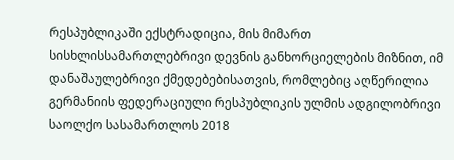რესპუბლიკაში ექსტრადიცია, მის მიმართ სისხლისსამართლებრივი დევნის განხორციელების მიზნით, იმ დანაშაულებრივი ქმედებებისათვის, რომლებიც აღწერილია გერმანიის ფედერაციული რესპუბლიკის ულმის ადგილობრივი საოლქო სასამართლოს 2018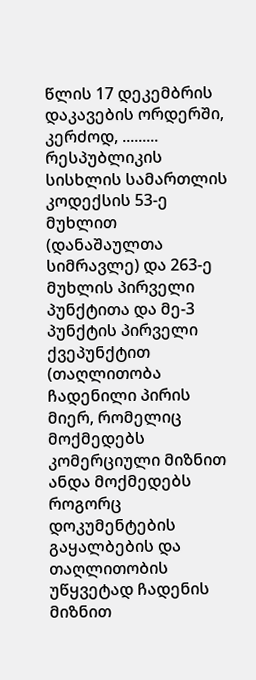წლის 17 დეკემბრის დაკავების ორდერში, კერძოდ, ......... რესპუბლიკის სისხლის სამართლის კოდექსის 53-ე მუხლით (დანაშაულთა სიმრავლე) და 263-ე მუხლის პირველი პუნქტითა და მე-3 პუნქტის პირველი ქვეპუნქტით (თაღლითობა ჩადენილი პირის მიერ, რომელიც მოქმედებს კომერციული მიზნით ანდა მოქმედებს როგორც დოკუმენტების გაყალბების და თაღლითობის უწყვეტად ჩადენის მიზნით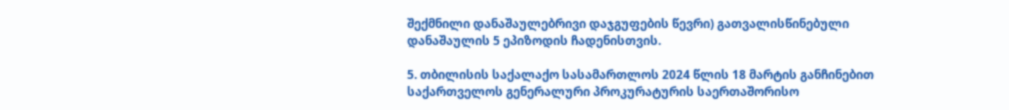შექმნილი დანაშაულებრივი დაჯგუფების წევრი) გათვალისწინებული დანაშაულის 5 ეპიზოდის ჩადენისთვის.

5. თბილისის საქალაქო სასამართლოს 2024 წლის 18 მარტის განჩინებით საქართველოს გენერალური პროკურატურის საერთაშორისო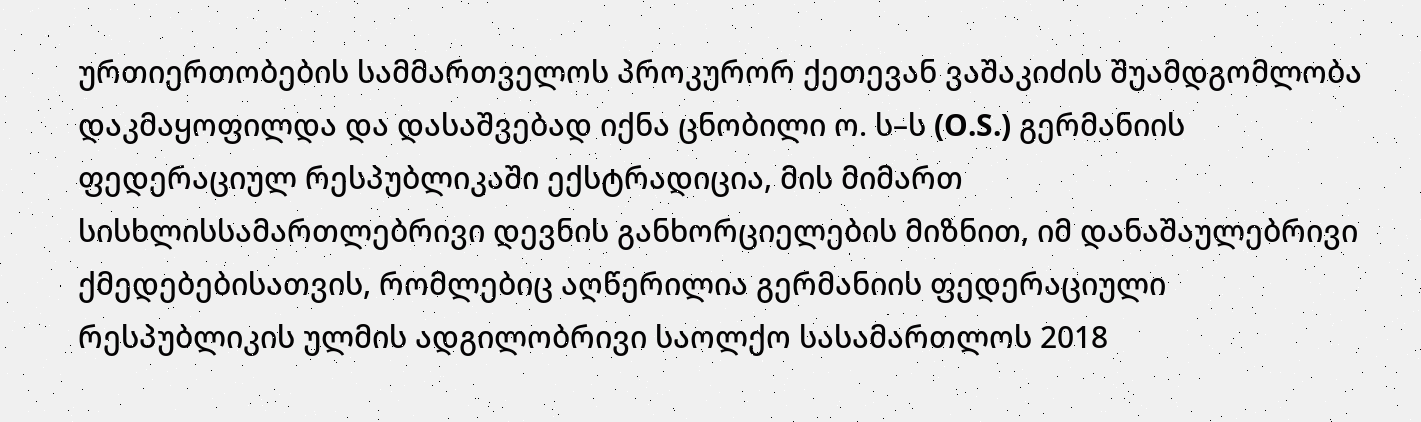ურთიერთობების სამმართველოს პროკურორ ქეთევან ვაშაკიძის შუამდგომლობა დაკმაყოფილდა და დასაშვებად იქნა ცნობილი ო. ს–ს (O.S.) გერმანიის ფედერაციულ რესპუბლიკაში ექსტრადიცია, მის მიმართ სისხლისსამართლებრივი დევნის განხორციელების მიზნით, იმ დანაშაულებრივი ქმედებებისათვის, რომლებიც აღწერილია გერმანიის ფედერაციული რესპუბლიკის ულმის ადგილობრივი საოლქო სასამართლოს 2018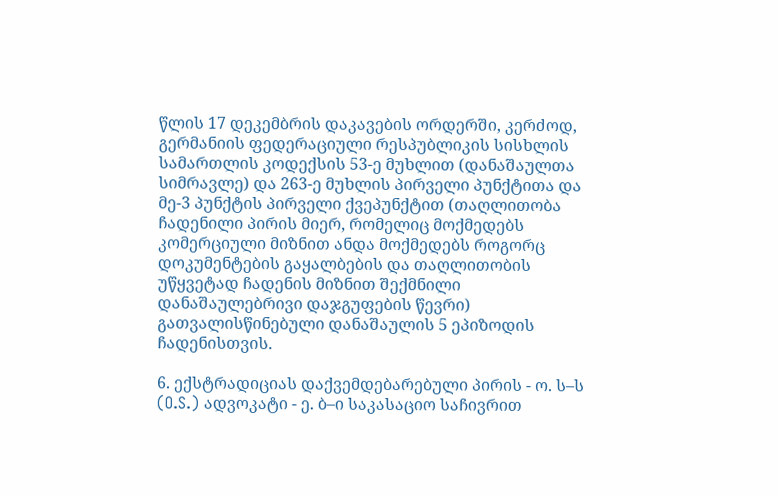წლის 17 დეკემბრის დაკავების ორდერში, კერძოდ, გერმანიის ფედერაციული რესპუბლიკის სისხლის სამართლის კოდექსის 53-ე მუხლით (დანაშაულთა სიმრავლე) და 263-ე მუხლის პირველი პუნქტითა და მე-3 პუნქტის პირველი ქვეპუნქტით (თაღლითობა ჩადენილი პირის მიერ, რომელიც მოქმედებს კომერციული მიზნით ანდა მოქმედებს როგორც დოკუმენტების გაყალბების და თაღლითობის უწყვეტად ჩადენის მიზნით შექმნილი დანაშაულებრივი დაჯგუფების წევრი) გათვალისწინებული დანაშაულის 5 ეპიზოდის ჩადენისთვის.

6. ექსტრადიციას დაქვემდებარებული პირის - ო. ს–ს (O.S.) ადვოკატი - ე. ბ–ი საკასაციო საჩივრით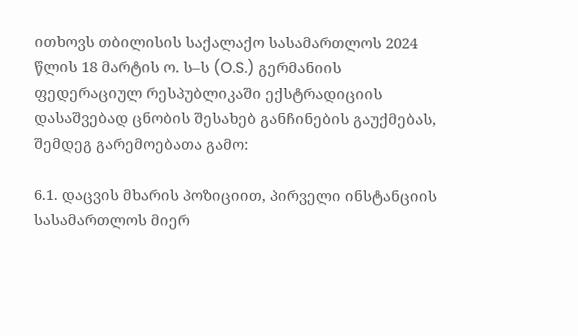ითხოვს თბილისის საქალაქო სასამართლოს 2024 წლის 18 მარტის ო. ს–ს (O.S.) გერმანიის ფედერაციულ რესპუბლიკაში ექსტრადიციის დასაშვებად ცნობის შესახებ განჩინების გაუქმებას, შემდეგ გარემოებათა გამო:

6.1. დაცვის მხარის პოზიციით, პირველი ინსტანციის სასამართლოს მიერ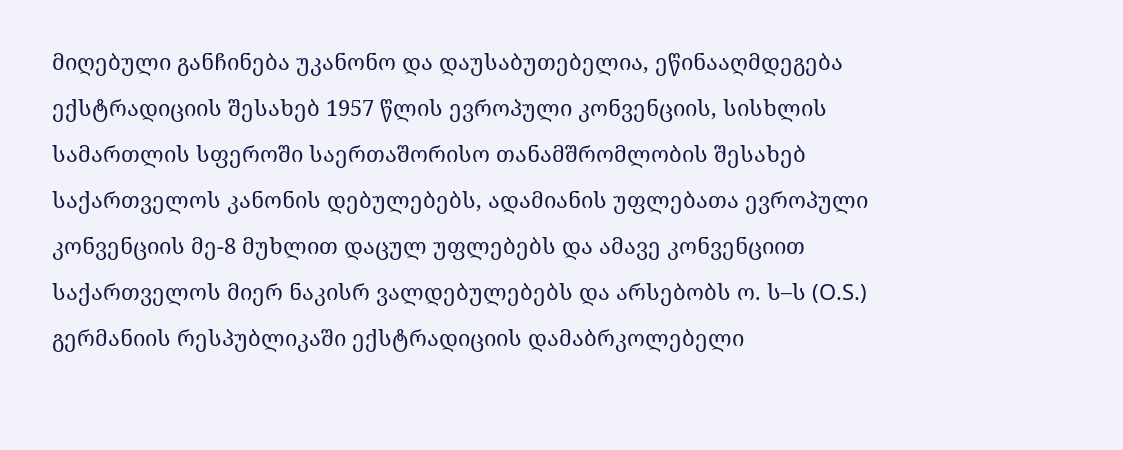მიღებული განჩინება უკანონო და დაუსაბუთებელია, ეწინააღმდეგება ექსტრადიციის შესახებ 1957 წლის ევროპული კონვენციის, სისხლის სამართლის სფეროში საერთაშორისო თანამშრომლობის შესახებ საქართველოს კანონის დებულებებს, ადამიანის უფლებათა ევროპული კონვენციის მე-8 მუხლით დაცულ უფლებებს და ამავე კონვენციით საქართველოს მიერ ნაკისრ ვალდებულებებს და არსებობს ო. ს–ს (O.S.) გერმანიის რესპუბლიკაში ექსტრადიციის დამაბრკოლებელი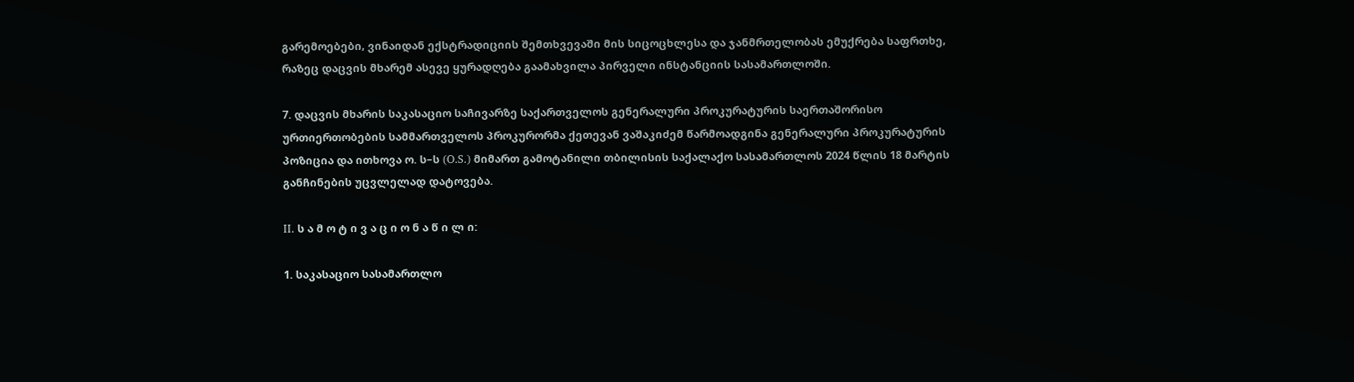გარემოებები, ვინაიდან ექსტრადიციის შემთხვევაში მის სიცოცხლესა და ჯანმრთელობას ემუქრება საფრთხე, რაზეც დაცვის მხარემ ასევე ყურადღება გაამახვილა პირველი ინსტანციის სასამართლოში.

7. დაცვის მხარის საკასაციო საჩივარზე საქართველოს გენერალური პროკურატურის საერთაშორისო ურთიერთობების სამმართველოს პროკურორმა ქეთევან ვაშაკიძემ წარმოადგინა გენერალური პროკურატურის პოზიცია და ითხოვა ო. ს–ს (O.S.) მიმართ გამოტანილი თბილისის საქალაქო სასამართლოს 2024 წლის 18 მარტის განჩინების უცვლელად დატოვება.

II. ს ა მ ო ტ ი ვ ა ც ი ო ნ ა წ ი ლ ი:

1. საკასაციო სასამართლო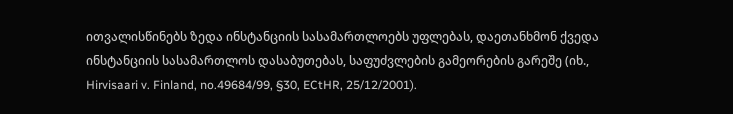ითვალისწინებს ზედა ინსტანციის სასამართლოებს უფლებას, დაეთანხმონ ქვედა ინსტანციის სასამართლოს დასაბუთებას, საფუძვლების გამეორების გარეშე (იხ., Hirvisaari v. Finland, no.49684/99, §30, ECtHR, 25/12/2001).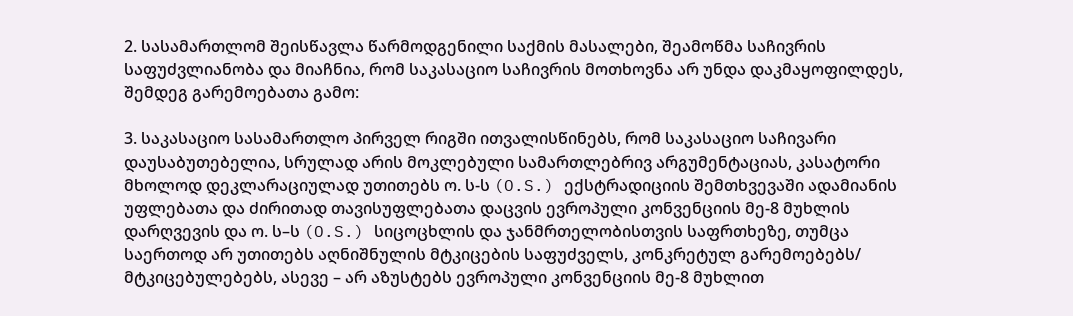2. სასამართლომ შეისწავლა წარმოდგენილი საქმის მასალები, შეამოწმა საჩივრის საფუძვლიანობა და მიაჩნია, რომ საკასაციო საჩივრის მოთხოვნა არ უნდა დაკმაყოფილდეს, შემდეგ გარემოებათა გამო:

3. საკასაციო სასამართლო პირველ რიგში ითვალისწინებს, რომ საკასაციო საჩივარი დაუსაბუთებელია, სრულად არის მოკლებული სამართლებრივ არგუმენტაციას, კასატორი მხოლოდ დეკლარაციულად უთითებს ო. ს-ს (O.S.) ექსტრადიციის შემთხვევაში ადამიანის უფლებათა და ძირითად თავისუფლებათა დაცვის ევროპული კონვენციის მე-8 მუხლის დარღვევის და ო. ს–ს (O.S.) სიცოცხლის და ჯანმრთელობისთვის საფრთხეზე, თუმცა საერთოდ არ უთითებს აღნიშნულის მტკიცების საფუძველს, კონკრეტულ გარემოებებს/ მტკიცებულებებს, ასევე – არ აზუსტებს ევროპული კონვენციის მე-8 მუხლით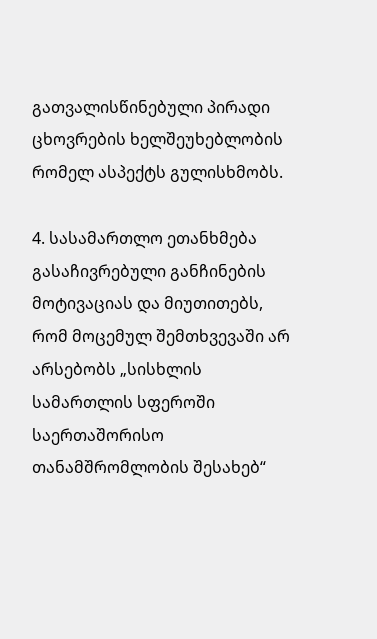გათვალისწინებული პირადი ცხოვრების ხელშეუხებლობის რომელ ასპექტს გულისხმობს.

4. სასამართლო ეთანხმება გასაჩივრებული განჩინების მოტივაციას და მიუთითებს, რომ მოცემულ შემთხვევაში არ არსებობს „სისხლის სამართლის სფეროში საერთაშორისო თანამშრომლობის შესახებ“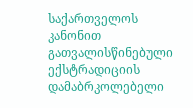საქართველოს კანონით გათვალისწინებული ექსტრადიციის დამაბრკოლებელი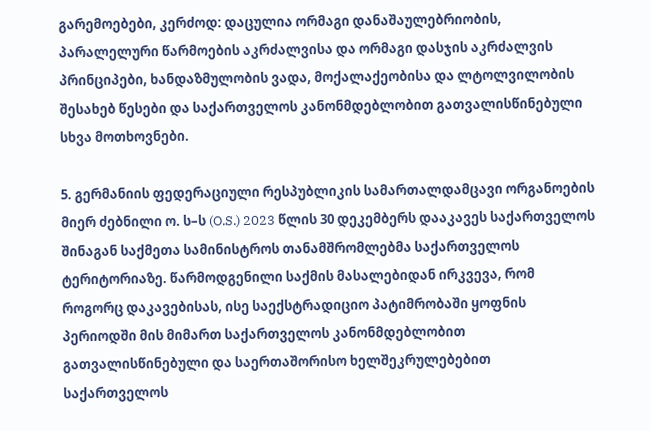გარემოებები, კერძოდ: დაცულია ორმაგი დანაშაულებრიობის, პარალელური წარმოების აკრძალვისა და ორმაგი დასჯის აკრძალვის პრინციპები, ხანდაზმულობის ვადა, მოქალაქეობისა და ლტოლვილობის შესახებ წესები და საქართველოს კანონმდებლობით გათვალისწინებული სხვა მოთხოვნები.

5. გერმანიის ფედერაციული რესპუბლიკის სამართალდამცავი ორგანოების მიერ ძებნილი ო. ს–ს (O.S.) 2023 წლის 30 დეკემბერს დააკავეს საქართველოს შინაგან საქმეთა სამინისტროს თანამშრომლებმა საქართველოს ტერიტორიაზე. წარმოდგენილი საქმის მასალებიდან ირკვევა, რომ როგორც დაკავებისას, ისე საექსტრადიციო პატიმრობაში ყოფნის პერიოდში მის მიმართ საქართველოს კანონმდებლობით გათვალისწინებული და საერთაშორისო ხელშეკრულებებით საქართველოს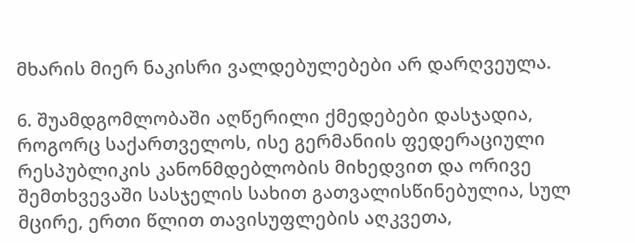მხარის მიერ ნაკისრი ვალდებულებები არ დარღვეულა.

6. შუამდგომლობაში აღწერილი ქმედებები დასჯადია, როგორც საქართველოს, ისე გერმანიის ფედერაციული რესპუბლიკის კანონმდებლობის მიხედვით და ორივე შემთხვევაში სასჯელის სახით გათვალისწინებულია, სულ მცირე, ერთი წლით თავისუფლების აღკვეთა,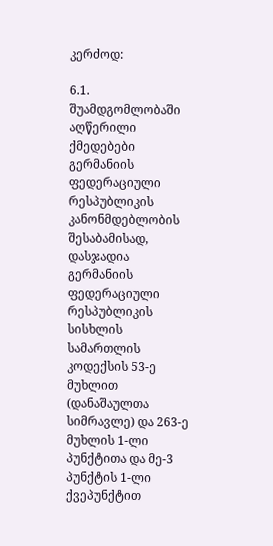კერძოდ:

6.1. შუამდგომლობაში აღწერილი ქმედებები გერმანიის ფედერაციული რესპუბლიკის კანონმდებლობის შესაბამისად, დასჯადია გერმანიის ფედერაციული რესპუბლიკის სისხლის სამართლის კოდექსის 53-ე მუხლით (დანაშაულთა სიმრავლე) და 263-ე მუხლის 1-ლი პუნქტითა და მე-3 პუნქტის 1-ლი ქვეპუნქტით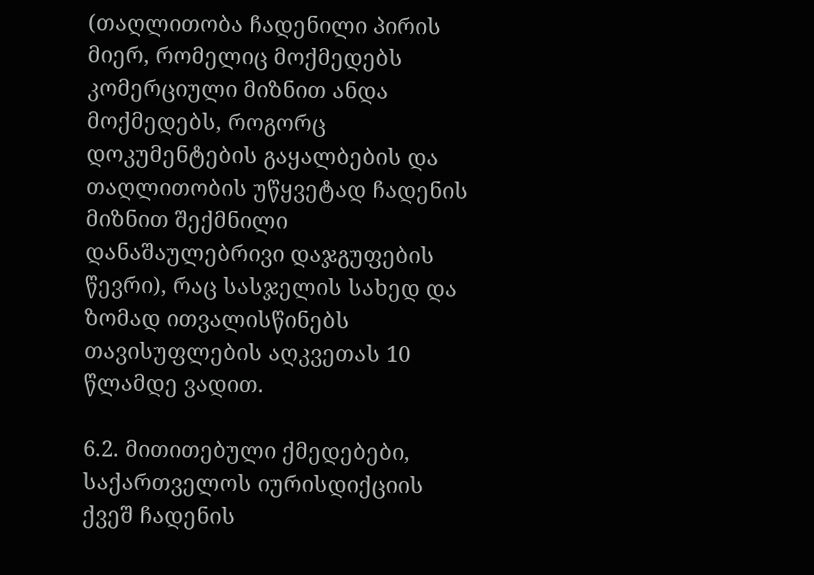(თაღლითობა ჩადენილი პირის მიერ, რომელიც მოქმედებს კომერციული მიზნით ანდა მოქმედებს, როგორც დოკუმენტების გაყალბების და თაღლითობის უწყვეტად ჩადენის მიზნით შექმნილი დანაშაულებრივი დაჯგუფების წევრი), რაც სასჯელის სახედ და ზომად ითვალისწინებს თავისუფლების აღკვეთას 10 წლამდე ვადით.

6.2. მითითებული ქმედებები, საქართველოს იურისდიქციის ქვეშ ჩადენის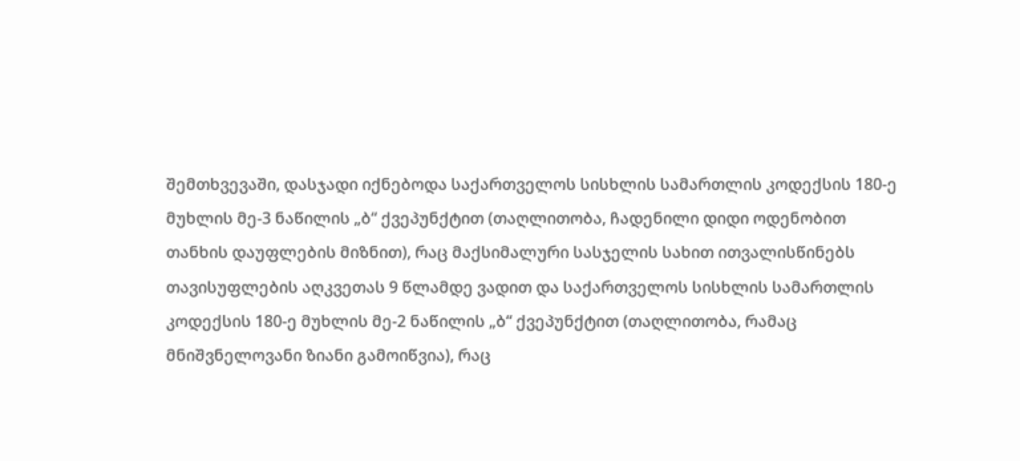შემთხვევაში, დასჯადი იქნებოდა საქართველოს სისხლის სამართლის კოდექსის 180-ე მუხლის მე-3 ნაწილის „ბ“ ქვეპუნქტით (თაღლითობა, ჩადენილი დიდი ოდენობით თანხის დაუფლების მიზნით), რაც მაქსიმალური სასჯელის სახით ითვალისწინებს თავისუფლების აღკვეთას 9 წლამდე ვადით და საქართველოს სისხლის სამართლის კოდექსის 180-ე მუხლის მე-2 ნაწილის „ბ“ ქვეპუნქტით (თაღლითობა, რამაც მნიშვნელოვანი ზიანი გამოიწვია), რაც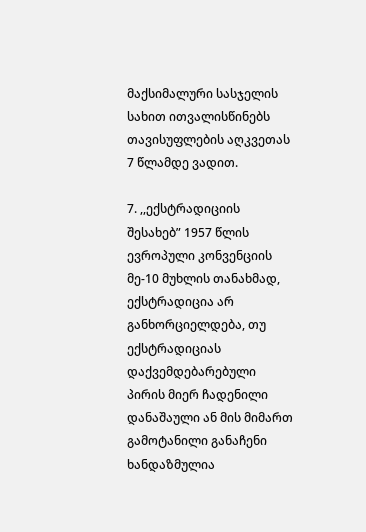მაქსიმალური სასჯელის სახით ითვალისწინებს თავისუფლების აღკვეთას 7 წლამდე ვადით.

7. ,,ექსტრადიციის შესახებ” 1957 წლის ევროპული კონვენციის მე-10 მუხლის თანახმად, ექსტრადიცია არ განხორციელდება, თუ ექსტრადიციას დაქვემდებარებული პირის მიერ ჩადენილი დანაშაული ან მის მიმართ გამოტანილი განაჩენი ხანდაზმულია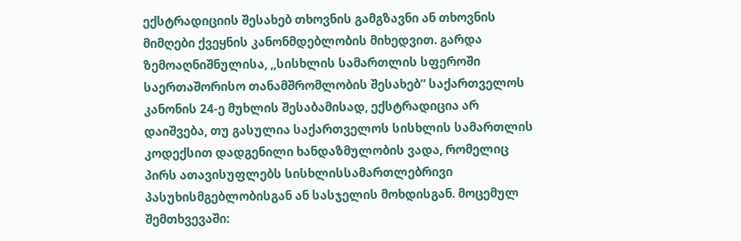ექსტრადიციის შესახებ თხოვნის გამგზავნი ან თხოვნის მიმღები ქვეყნის კანონმდებლობის მიხედვით. გარდა ზემოაღნიშნულისა, ,,სისხლის სამართლის სფეროში საერთაშორისო თანამშრომლობის შესახებ” საქართველოს კანონის 24-ე მუხლის შესაბამისად, ექსტრადიცია არ დაიშვება, თუ გასულია საქართველოს სისხლის სამართლის კოდექსით დადგენილი ხანდაზმულობის ვადა, რომელიც პირს ათავისუფლებს სისხლისსამართლებრივი პასუხისმგებლობისგან ან სასჯელის მოხდისგან. მოცემულ შემთხვევაში: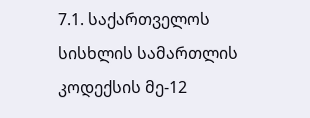7.1. საქართველოს სისხლის სამართლის კოდექსის მე-12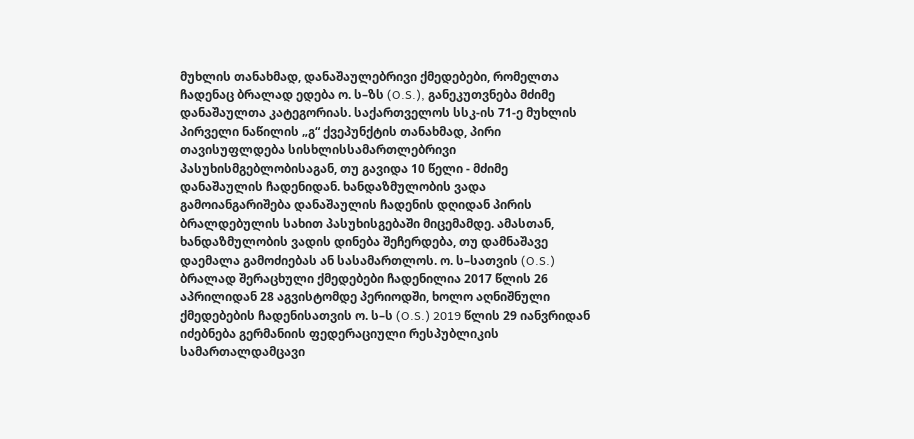მუხლის თანახმად, დანაშაულებრივი ქმედებები, რომელთა ჩადენაც ბრალად ედება ო. ს–ზს (O.S.), განეკუთვნება მძიმე დანაშაულთა კატეგორიას. საქართველოს სსკ-ის 71-ე მუხლის პირველი ნაწილის „გ“ ქვეპუნქტის თანახმად, პირი თავისუფლდება სისხლისსამართლებრივი პასუხისმგებლობისაგან, თუ გავიდა 10 წელი - მძიმე დანაშაულის ჩადენიდან. ხანდაზმულობის ვადა გამოიანგარიშება დანაშაულის ჩადენის დღიდან პირის ბრალდებულის სახით პასუხისგებაში მიცემამდე. ამასთან, ხანდაზმულობის ვადის დინება შეჩერდება, თუ დამნაშავე დაემალა გამოძიებას ან სასამართლოს. ო. ს–სათვის (O.S.) ბრალად შერაცხული ქმედებები ჩადენილია 2017 წლის 26 აპრილიდან 28 აგვისტომდე პერიოდში, ხოლო აღნიშნული ქმედებების ჩადენისათვის ო. ს–ს (O.S.) 2019 წლის 29 იანვრიდან იძებნება გერმანიის ფედერაციული რესპუბლიკის სამართალდამცავი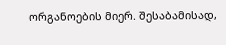ორგანოების მიერ. შესაბამისად,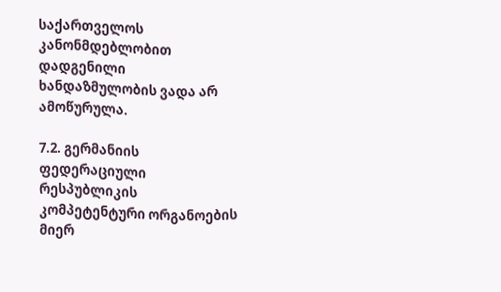საქართველოს კანონმდებლობით დადგენილი ხანდაზმულობის ვადა არ ამოწურულა.

7.2. გერმანიის ფედერაციული რესპუბლიკის კომპეტენტური ორგანოების მიერ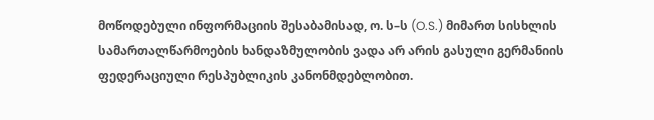მოწოდებული ინფორმაციის შესაბამისად, ო. ს–ს (O.S.) მიმართ სისხლის სამართალწარმოების ხანდაზმულობის ვადა არ არის გასული გერმანიის ფედერაციული რესპუბლიკის კანონმდებლობით.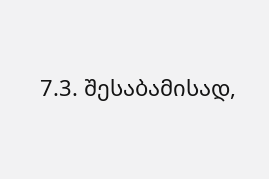7.3. შესაბამისად,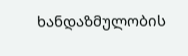ხანდაზმულობის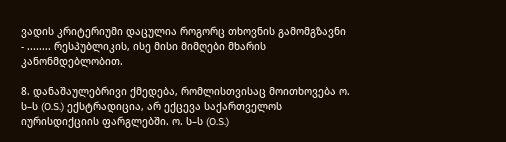ვადის კრიტერიუმი დაცულია როგორც თხოვნის გამომგზავნი - ........ რესპუბლიკის, ისე მისი მიმღები მხარის კანონმდებლობით.

8. დანაშაულებრივი ქმედება, რომლისთვისაც მოითხოვება ო. ს–ს (O.S.) ექსტრადიცია, არ ექცევა საქართველოს იურისდიქციის ფარგლებში. ო. ს–ს (O.S.)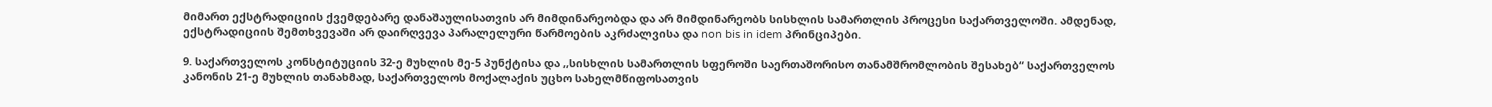მიმართ ექსტრადიციის ქვემდებარე დანაშაულისათვის არ მიმდინარეობდა და არ მიმდინარეობს სისხლის სამართლის პროცესი საქართველოში. ამდენად, ექსტრადიციის შემთხვევაში არ დაირღვევა პარალელური წარმოების აკრძალვისა და non bis in idem პრინციპები.

9. საქართველოს კონსტიტუციის 32-ე მუხლის მე-5 პუნქტისა და ,,სისხლის სამართლის სფეროში საერთაშორისო თანამშრომლობის შესახებ“ საქართველოს კანონის 21-ე მუხლის თანახმად, საქართველოს მოქალაქის უცხო სახელმწიფოსათვის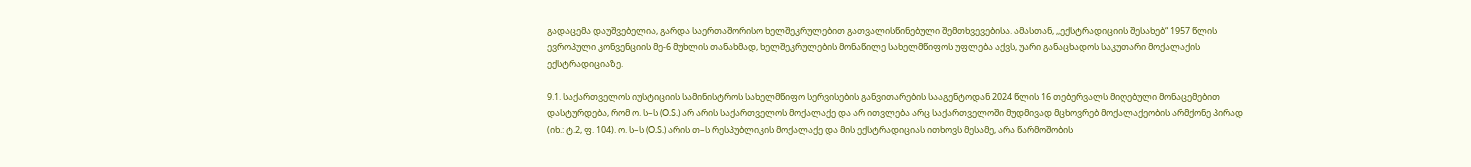გადაცემა დაუშვებელია, გარდა საერთაშორისო ხელშეკრულებით გათვალისწინებული შემთხვევებისა. ამასთან, ,,ექსტრადიციის შესახებ“ 1957 წლის ევროპული კონვენციის მე-6 მუხლის თანახმად, ხელშეკრულების მონაწილე სახელმწიფოს უფლება აქვს, უარი განაცხადოს საკუთარი მოქალაქის ექსტრადიციაზე.

9.1. საქართველოს იუსტიციის სამინისტროს სახელმწიფო სერვისების განვითარების სააგენტოდან 2024 წლის 16 თებერვალს მიღებული მონაცემებით დასტურდება, რომ ო. ს–ს (O.S.) არ არის საქართველოს მოქალაქე და არ ითვლება არც საქართველოში მუდმივად მცხოვრებ მოქალაქეობის არმქონე პირად (იხ.: ტ.2, ფ. 104). ო. ს–ს (O.S.) არის თ–ს რესპუბლიკის მოქალაქე და მის ექსტრადიციას ითხოვს მესამე, არა წარმოშობის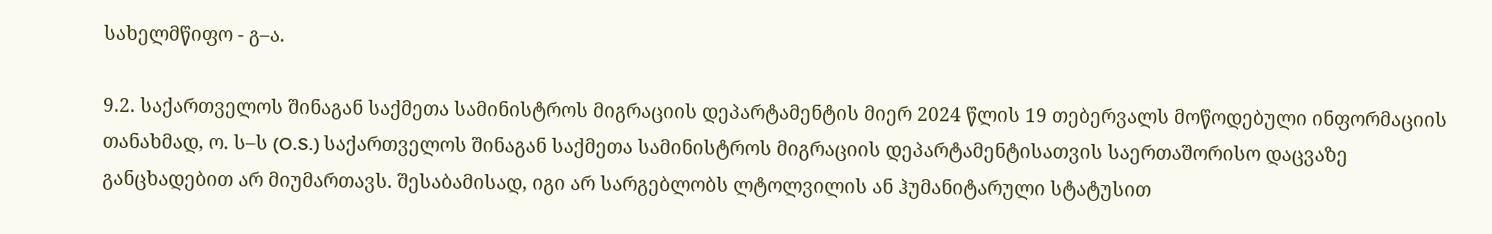სახელმწიფო - გ–ა.

9.2. საქართველოს შინაგან საქმეთა სამინისტროს მიგრაციის დეპარტამენტის მიერ 2024 წლის 19 თებერვალს მოწოდებული ინფორმაციის თანახმად, ო. ს–ს (O.S.) საქართველოს შინაგან საქმეთა სამინისტროს მიგრაციის დეპარტამენტისათვის საერთაშორისო დაცვაზე განცხადებით არ მიუმართავს. შესაბამისად, იგი არ სარგებლობს ლტოლვილის ან ჰუმანიტარული სტატუსით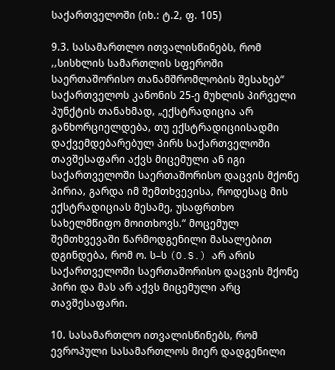საქართველოში (იხ.: ტ.2, ფ. 105)

9.3. სასამართლო ითვალისწინებს, რომ ,,სისხლის სამართლის სფეროში საერთაშორისო თანამშრომლობის შესახებ“ საქართველოს კანონის 25-ე მუხლის პირველი პუნქტის თანახმად, „ექსტრადიცია არ განხორციელდება, თუ ექსტრადიციისადმი დაქვემდებარებულ პირს საქართველოში თავშესაფარი აქვს მიცემული ან იგი საქართველოში საერთაშორისო დაცვის მქონე პირია, გარდა იმ შემთხვევისა, როდესაც მის ექსტრადიციას მესამე, უსაფრთხო სახელმწიფო მოითხოვს.“ მოცემულ შემთხვევაში წარმოდგენილი მასალებით დგინდება, რომ ო. ს–ს (O.S.) არ არის საქართველოში საერთაშორისო დაცვის მქონე პირი და მას არ აქვს მიცემული არც თავშესაფარი.

10. სასამართლო ითვალისწინებს, რომ ევროპული სასამართლოს მიერ დადგენილი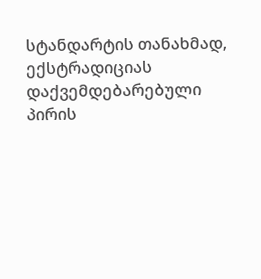სტანდარტის თანახმად, ექსტრადიციას დაქვემდებარებული პირის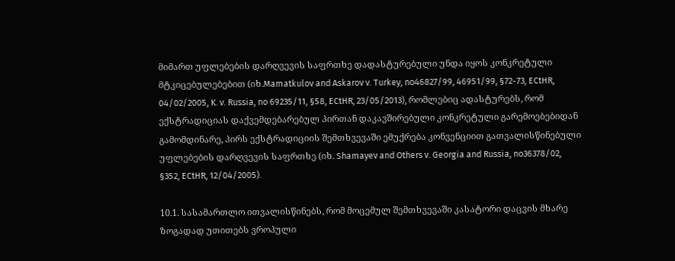მიმართ უფლებების დარღვევის საფრთხე დადასტურებული უნდა იყოს კონკრეტული მტკიცებულებებით (იხ.Mamatkulov and Askarov v. Turkey, no46827/99, 46951/99, §72-73, ECtHR, 04/02/2005, K. v. Russia, no 69235/11, §58, ECtHR, 23/05/2013), რომლებიც ადასტურებს, რომ ექსტრადიციას დაქვემდებარებულ პირთან დაკავშირებული კონკრეტული გარემოებებიდან გამომდინარე, პირს ექსტრადიციის შემთხვევაში ემუქრება კონვენციით გათვალისწინებული უფლებების დარღვევის საფრთხე (იხ. Shamayev and Others v. Georgia and Russia, no36378/02, §352, ECtHR, 12/04/2005).

10.1. სასამართლო ითვალისწინებს, რომ მოცემულ შემთხვევაში კასატორი დაცვის მხარე ზოგადად უთითებს ვროპული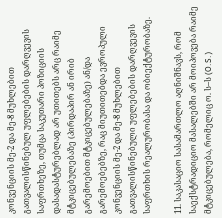კონვენციის მე-2 და მე-8 მუხლებით გათვალისწინებულ უფლებების დარღვევის საფრთხეზე, თუმცა საკუთარი პოზიციის დასადასტურებლად არ უთითებს არც რაიმე მტკიცებულებაზე (პირდაპირ ან ირიბ გარემოებით მტკიცებულებაზე) ან/და გარემოებებზე, რაც მიუთითებდა ევროპული კონვენციის მე-2 და მე-8 მუხლებით გათვალისწინებული უფლებების დარღვევის საფრთხის რეალურობასა და ობიექტურობაზე.

11. საკასაციო სასამართლო აღნიშნავს, რომ საექსტრადიციო მასალებში არ მოიპოვება რაიმე მტკიცებულება, რომელიც ო. ს–ს (O.S.)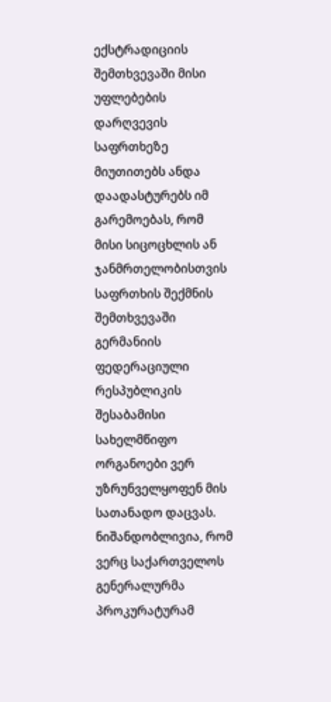ექსტრადიციის შემთხვევაში მისი უფლებების დარღვევის საფრთხეზე მიუთითებს ანდა დაადასტურებს იმ გარემოებას, რომ მისი სიცოცხლის ან ჯანმრთელობისთვის საფრთხის შექმნის შემთხვევაში გერმანიის ფედერაციული რესპუბლიკის შესაბამისი სახელმწიფო ორგანოები ვერ უზრუნველყოფენ მის სათანადო დაცვას. ნიშანდობლივია, რომ ვერც საქართველოს გენერალურმა პროკურატურამ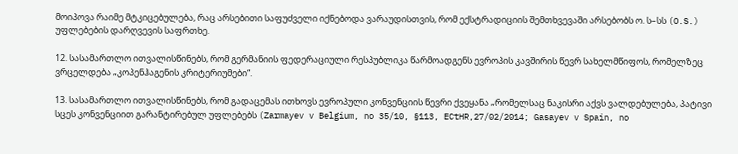მოიპოვა რაიმე მტკიცებულება, რაც არსებითი საფუძველი იქნებოდა ვარაუდისთვის, რომ ექსტრადიციის შემთხვევაში არსებობს ო. ს–სს (O.S.) უფლებების დარღვევის საფრთხე.

12. სასამართლო ითვალისწინებს, რომ გერმანიის ფედერაციული რესპუბლიკა წარმოადგენს ევროპის კავშირის წევრ სახელმწიფოს, რომელზეც ვრცელდება „კოპენჰაგენის კრიტერიუმები“.

13. სასამართლო ითვალისწინებს, რომ გადაცემას ითხოვს ევროპული კონვენციის წევრი ქვეყანა „რომელსაც ნაკისრი აქვს ვალდებულება, პატივი სცეს კონვენციით გარანტირებულ უფლებებს (Zarmayev v Belgium, no 35/10, §113, ECtHR,27/02/2014; Gasayev v Spain, no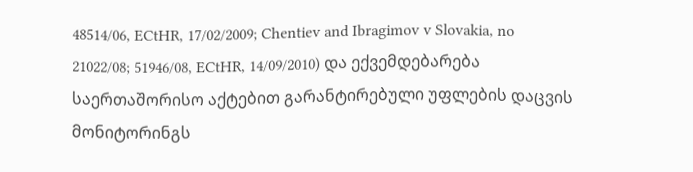48514/06, ECtHR, 17/02/2009; Chentiev and Ibragimov v Slovakia, no 21022/08; 51946/08, ECtHR, 14/09/2010) და ექვემდებარება საერთაშორისო აქტებით გარანტირებული უფლების დაცვის მონიტორინგს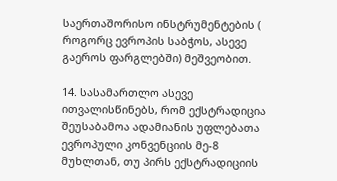საერთაშორისო ინსტრუმენტების ( როგორც ევროპის საბჭოს, ასევე გაეროს ფარგლებში) მეშვეობით.

14. სასამართლო ასევე ითვალისწინებს, რომ ექსტრადიცია შეუსაბამოა ადამიანის უფლებათა ევროპული კონვენციის მე-8 მუხლთან, თუ პირს ექსტრადიციის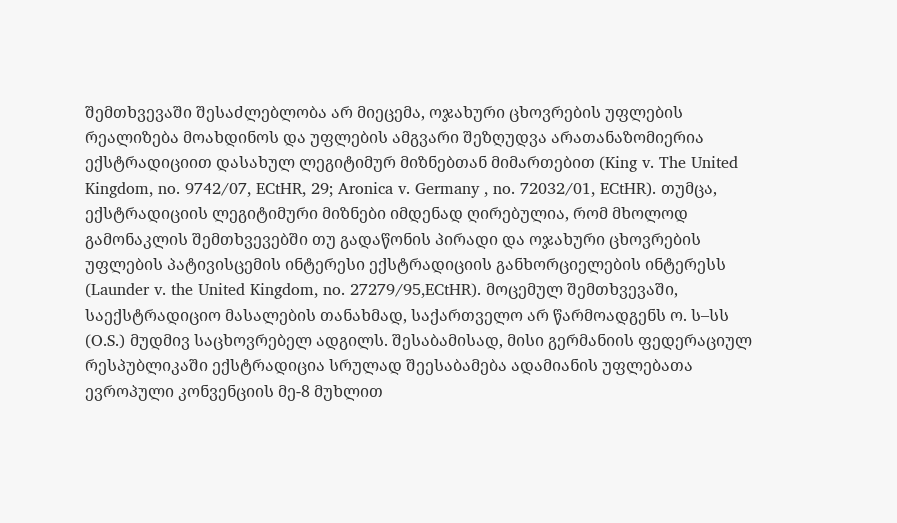შემთხვევაში შესაძლებლობა არ მიეცემა, ოჯახური ცხოვრების უფლების რეალიზება მოახდინოს და უფლების ამგვარი შეზღუდვა არათანაზომიერია ექსტრადიციით დასახულ ლეგიტიმურ მიზნებთან მიმართებით (King v. The United Kingdom, no. 9742/07, ECtHR, 29; Aronica v. Germany , no. 72032/01, ECtHR). თუმცა, ექსტრადიციის ლეგიტიმური მიზნები იმდენად ღირებულია, რომ მხოლოდ გამონაკლის შემთხვევებში თუ გადაწონის პირადი და ოჯახური ცხოვრების უფლების პატივისცემის ინტერესი ექსტრადიციის განხორციელების ინტერესს (Launder v. the United Kingdom, no. 27279/95,ECtHR). მოცემულ შემთხვევაში, საექსტრადიციო მასალების თანახმად, საქართველო არ წარმოადგენს ო. ს–სს (O.S.) მუდმივ საცხოვრებელ ადგილს. შესაბამისად, მისი გერმანიის ფედერაციულ რესპუბლიკაში ექსტრადიცია სრულად შეესაბამება ადამიანის უფლებათა ევროპული კონვენციის მე-8 მუხლით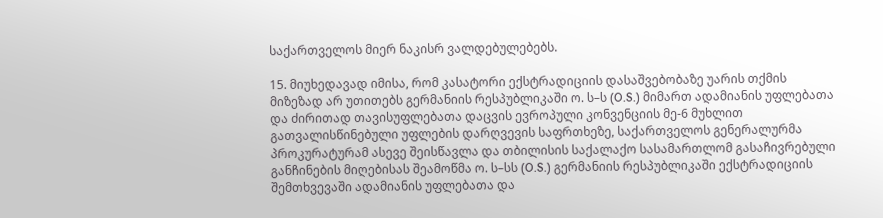საქართველოს მიერ ნაკისრ ვალდებულებებს.

15. მიუხედავად იმისა, რომ კასატორი ექსტრადიციის დასაშვებობაზე უარის თქმის მიზეზად არ უთითებს გერმანიის რესპუბლიკაში ო. ს–ს (O.S.) მიმართ ადამიანის უფლებათა და ძირითად თავისუფლებათა დაცვის ევროპული კონვენციის მე-6 მუხლით გათვალისწინებული უფლების დარღვევის საფრთხეზე, საქართველოს გენერალურმა პროკურატურამ ასევე შეისწავლა და თბილისის საქალაქო სასამართლომ გასაჩივრებული განჩინების მიღებისას შეამოწმა ო. ს–სს (O.S.) გერმანიის რესპუბლიკაში ექსტრადიციის შემთხვევაში ადამიანის უფლებათა და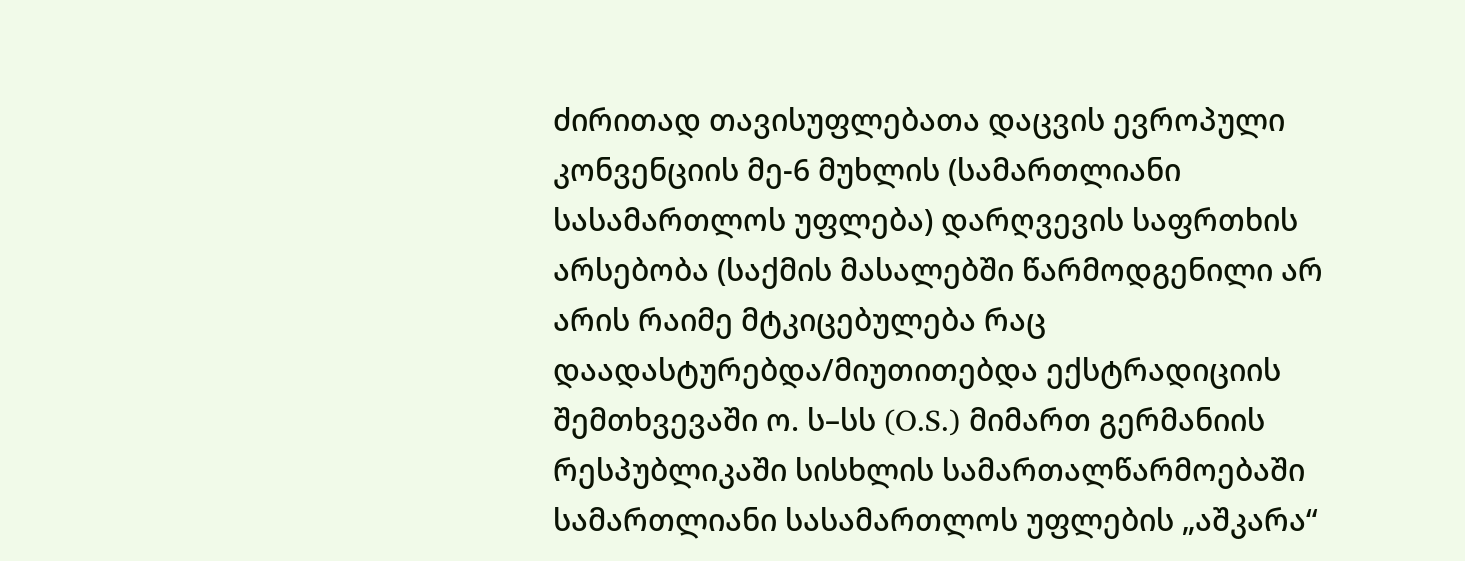ძირითად თავისუფლებათა დაცვის ევროპული კონვენციის მე-6 მუხლის (სამართლიანი სასამართლოს უფლება) დარღვევის საფრთხის არსებობა (საქმის მასალებში წარმოდგენილი არ არის რაიმე მტკიცებულება რაც დაადასტურებდა/მიუთითებდა ექსტრადიციის შემთხვევაში ო. ს–სს (O.S.) მიმართ გერმანიის რესპუბლიკაში სისხლის სამართალწარმოებაში სამართლიანი სასამართლოს უფლების „აშკარა“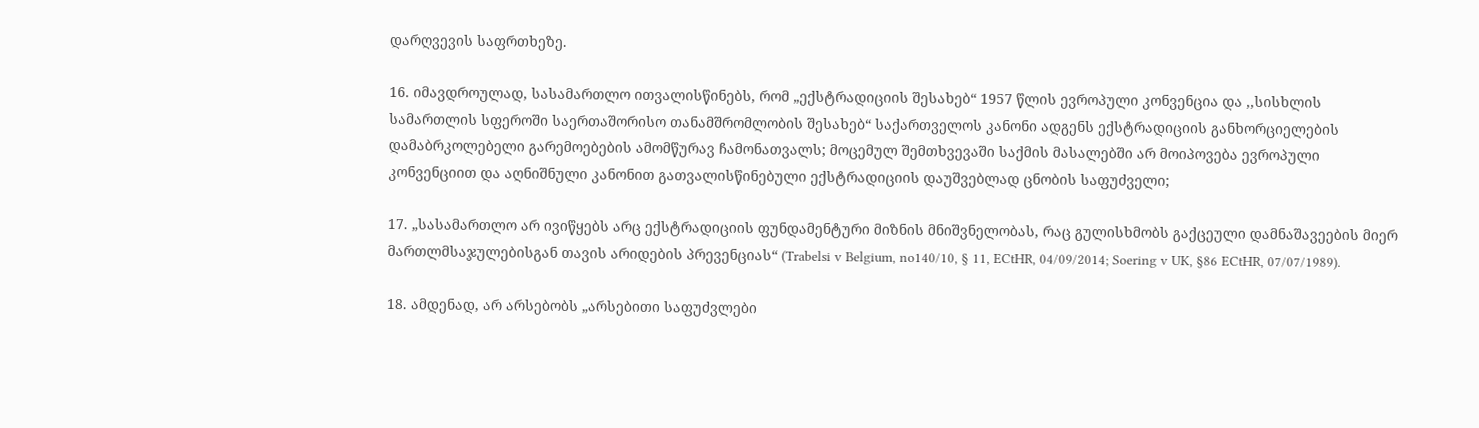დარღვევის საფრთხეზე.

16. იმავდროულად, სასამართლო ითვალისწინებს, რომ „ექსტრადიციის შესახებ“ 1957 წლის ევროპული კონვენცია და ,,სისხლის სამართლის სფეროში საერთაშორისო თანამშრომლობის შესახებ“ საქართველოს კანონი ადგენს ექსტრადიციის განხორციელების დამაბრკოლებელი გარემოებების ამომწურავ ჩამონათვალს; მოცემულ შემთხვევაში საქმის მასალებში არ მოიპოვება ევროპული კონვენციით და აღნიშნული კანონით გათვალისწინებული ექსტრადიციის დაუშვებლად ცნობის საფუძველი;

17. „სასამართლო არ ივიწყებს არც ექსტრადიციის ფუნდამენტური მიზნის მნიშვნელობას, რაც გულისხმობს გაქცეული დამნაშავეების მიერ მართლმსაჯულებისგან თავის არიდების პრევენციას“ (Trabelsi v Belgium, no140/10, § 11, ECtHR, 04/09/2014; Soering v UK, §86 ECtHR, 07/07/1989).

18. ამდენად, არ არსებობს „არსებითი საფუძვლები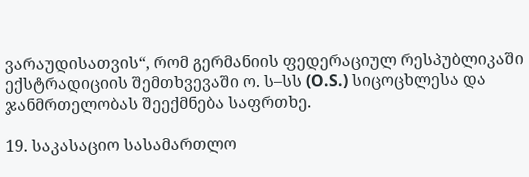ვარაუდისათვის“, რომ გერმანიის ფედერაციულ რესპუბლიკაში ექსტრადიციის შემთხვევაში ო. ს–სს (O.S.) სიცოცხლესა და ჯანმრთელობას შეექმნება საფრთხე.

19. საკასაციო სასამართლო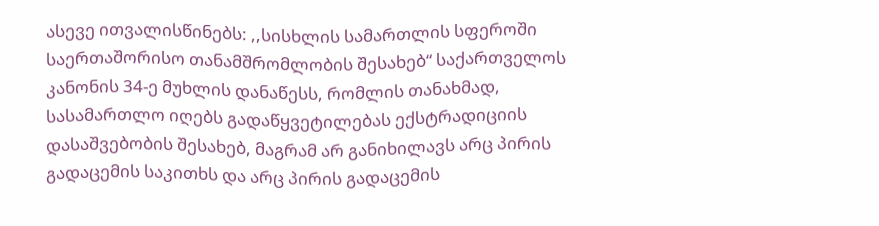ასევე ითვალისწინებს: ,,სისხლის სამართლის სფეროში საერთაშორისო თანამშრომლობის შესახებ“ საქართველოს კანონის 34-ე მუხლის დანაწესს, რომლის თანახმად, სასამართლო იღებს გადაწყვეტილებას ექსტრადიციის დასაშვებობის შესახებ, მაგრამ არ განიხილავს არც პირის გადაცემის საკითხს და არც პირის გადაცემის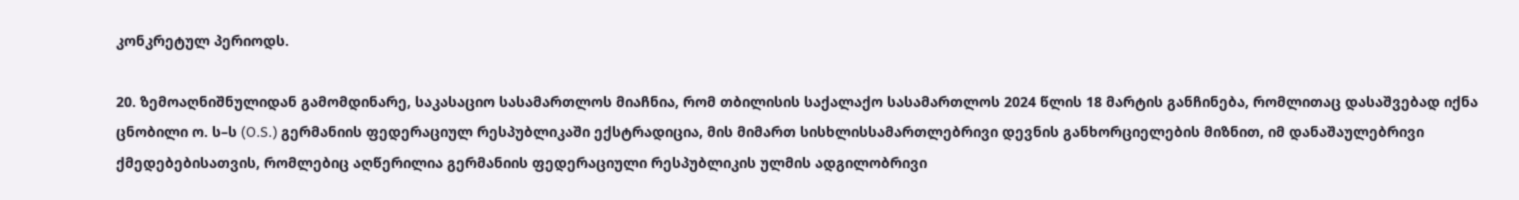კონკრეტულ პერიოდს.

20. ზემოაღნიშნულიდან გამომდინარე, საკასაციო სასამართლოს მიაჩნია, რომ თბილისის საქალაქო სასამართლოს 2024 წლის 18 მარტის განჩინება, რომლითაც დასაშვებად იქნა ცნობილი ო. ს–ს (O.S.) გერმანიის ფედერაციულ რესპუბლიკაში ექსტრადიცია, მის მიმართ სისხლისსამართლებრივი დევნის განხორციელების მიზნით, იმ დანაშაულებრივი ქმედებებისათვის, რომლებიც აღწერილია გერმანიის ფედერაციული რესპუბლიკის ულმის ადგილობრივი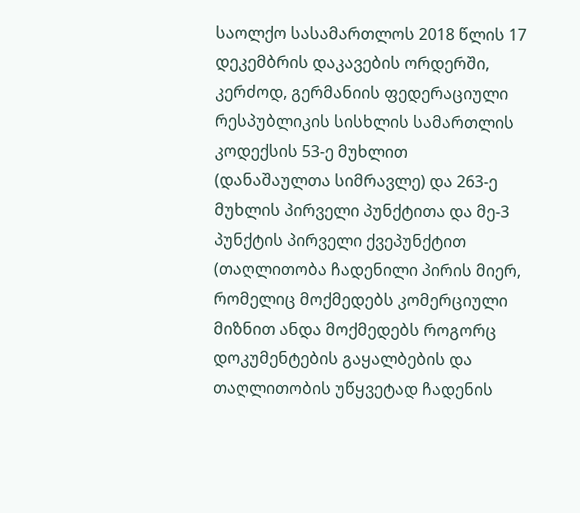საოლქო სასამართლოს 2018 წლის 17 დეკემბრის დაკავების ორდერში, კერძოდ, გერმანიის ფედერაციული რესპუბლიკის სისხლის სამართლის კოდექსის 53-ე მუხლით (დანაშაულთა სიმრავლე) და 263-ე მუხლის პირველი პუნქტითა და მე-3 პუნქტის პირველი ქვეპუნქტით (თაღლითობა ჩადენილი პირის მიერ, რომელიც მოქმედებს კომერციული მიზნით ანდა მოქმედებს როგორც დოკუმენტების გაყალბების და თაღლითობის უწყვეტად ჩადენის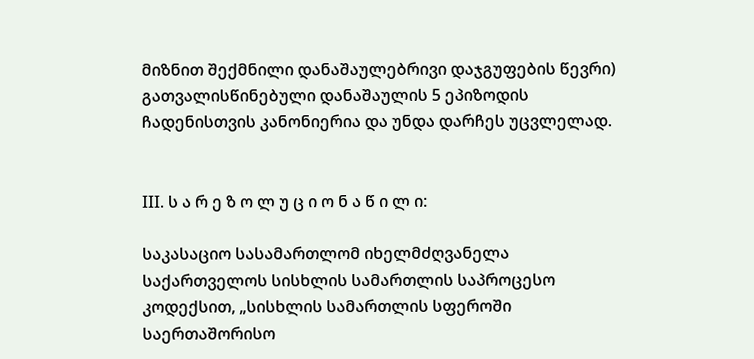მიზნით შექმნილი დანაშაულებრივი დაჯგუფების წევრი) გათვალისწინებული დანაშაულის 5 ეპიზოდის ჩადენისთვის კანონიერია და უნდა დარჩეს უცვლელად.


III. ს ა რ ე ზ ო ლ უ ც ი ო ნ ა წ ი ლ ი:

საკასაციო სასამართლომ იხელმძღვანელა საქართველოს სისხლის სამართლის საპროცესო კოდექსით, „სისხლის სამართლის სფეროში საერთაშორისო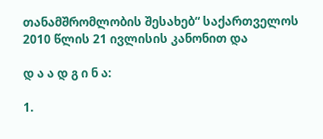თანამშრომლობის შესახებ“ საქართველოს 2010 წლის 21 ივლისის კანონით და

დ ა ა დ გ ი ნ ა:

1.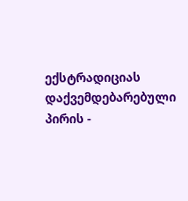ექსტრადიციას დაქვემდებარებული პირის -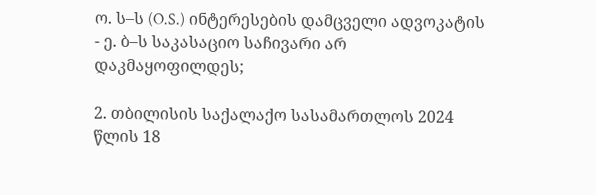ო. ს–ს (O.S.) ინტერესების დამცველი ადვოკატის - ე. ბ–ს საკასაციო საჩივარი არ დაკმაყოფილდეს;

2. თბილისის საქალაქო სასამართლოს 2024 წლის 18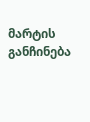მარტის განჩინება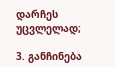დარჩეს უცვლელად;

3. განჩინება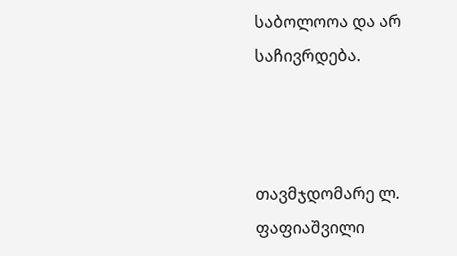საბოლოოა და არ საჩივრდება.



თავმჯდომარე ლ. ფაფიაშვილი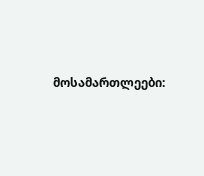მოსამართლეები: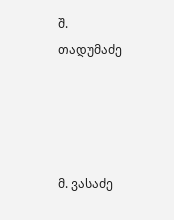შ. თადუმაძე




მ. ვასაძე